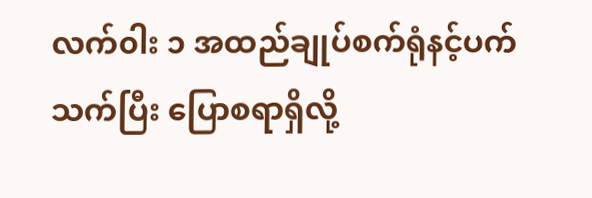လက်၀ါး ၁ အထည်ချုပ်စက်ရုံနင့်ပက်သက်ပြီး ပြောစရာရှိလို့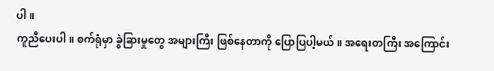ပါ။
ကူညီပေးပါ။ စက်ရုံမှာ ခွဲခြားမှုတွေ အများကြီး ဖြစ်နေတာကို ပြောပြပါ့မယ်။ အရေးတကြီး အကြောင်း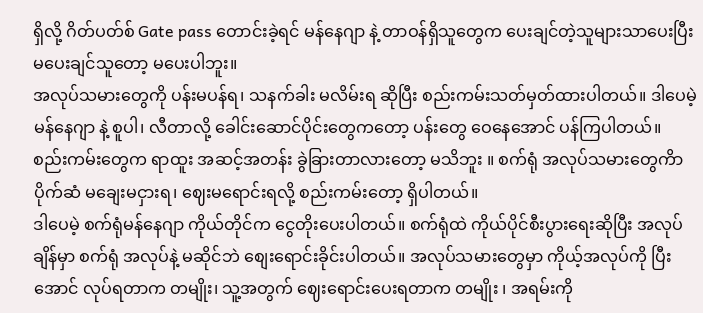ရှိလို့ ဂိတ်ပတ်စ် Gate pass တောင်းခဲ့ရင် မန်နေဂျာ နဲ့ တာဝန်ရှိသူတွေက ပေးချင်တဲ့သူများသာပေးပြီး မပေးချင်သူတော့ မပေးပါဘူး။
အလုပ်သမားတွေကို ပန်းမပန်ရ၊ သနက်ခါး မလိမ်းရ ဆိုပြီး စည်းကမ်းသတ်မှတ်ထားပါတယ်။ ဒါပေမဲ့ မန်နေဂျာ နဲ့ စူပါ၊ လီတာလို့ ခေါင်းဆောင်ပိုင်းတွေကတော့ ပန်းတွေ ဝေနေအောင် ပန်ကြပါတယ်။
စည်းကမ်းတွေက ရာထူး အဆင့်အတန်း ခွဲခြားတာလားတော့ မသိဘူး ။ စက်ရုံ အလုပ်သမားတွေကိာ ပိုက်ဆံ မချေးမငှားရ၊ ဈေးမရောင်းရလို့ စည်းကမ်းတော့ ရှိပါတယ်။
ဒါပေမဲ့ စက်ရုံမန်နေဂျာ ကိုယ်တိုင်က ငွေတိုးပေးပါတယ်။ စက်ရုံထဲ ကိုယ်ပိုင်စီးပွားရေးဆိုပြီး အလုပ်ချိန်မှာ စက်ရုံ အလုပ်နဲ့ မဆိုင်ဘဲ စျေးရောင်းခိုင်းပါတယ်။ အလုပ်သမားတွေမှာ ကိုယ့်အလုပ်ကို ပြီးအောင် လုပ်ရတာက တမျိုး၊ သူ့အတွက် ဈေးရောင်းပေးရတာက တမျိုး ၊ အရမ်းကို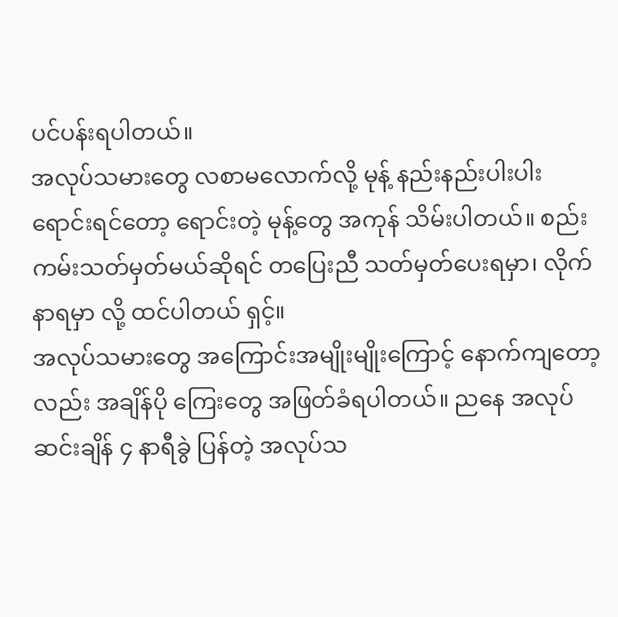ပင်ပန်းရပါတယ်။
အလုပ်သမားတွေ လစာမလောက်လို့ မုန့် နည်းနည်းပါးပါးရောင်းရင်တော့ ရောင်းတဲ့ မုန့်တွေ အကုန် သိမ်းပါတယ်။ စည်းကမ်းသတ်မှတ်မယ်ဆိုရင် တပြေးညီ သတ်မှတ်ပေးရမှာ၊ လိုက်နာရမှာ လို့ ထင်ပါတယ် ရှင့်။
အလုပ်သမားတွေ အကြောင်းအမျိုးမျိုးကြောင့် နောက်ကျတော့လည်း အချိန်ပို ကြေးတွေ အဖြတ်ခံရပါတယ်။ ညနေ အလုပ်ဆင်းချိန် ၄ နာရီခွဲ ပြန်တဲ့ အလုပ်သ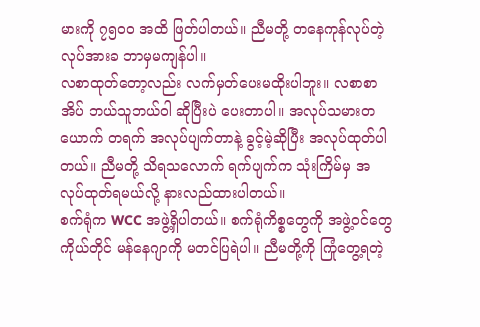မားကို ၇၅၀၀ အထိ ဖြတ်ပါတယ်။ ညီမတို့ တနေကုန်လုပ်တဲ့ လုပ်အားခ ဘာမှမကျန်ပါ။
လစာထုတ်တော့လည်း လက်မှတ်ပေးမထိုးပါဘူး။ လစာစာအိပ် ဘယ်သူဘယ်ဝါ ဆိုပြီးပဲ ပေးတာပါ။ အလုပ်သမားတယောက် တရက် အလုပ်ပျက်တာနဲ့ ခွင့်မဲ့ဆိုပြီး အလုပ်ထုတ်ပါတယ်။ ညီမတို့ သိရသလောက် ရက်ပျက်က သုံးကြိမ်မှ အလုပ်ထုတ်ရမယ်လို့ နားလည်ထားပါတယ်။
စက်ရုံက WCC အဖွဲ့ရှိပါတယ်။ စက်ရုံကိစ္စတွေကို အဖွဲ့ဝင်တွေကိုယ်တိုင် မန်နေဂျာကို မတင်ပြရဲပါ။ ညီမတို့ကို ကြုံတွေ့ရတဲ့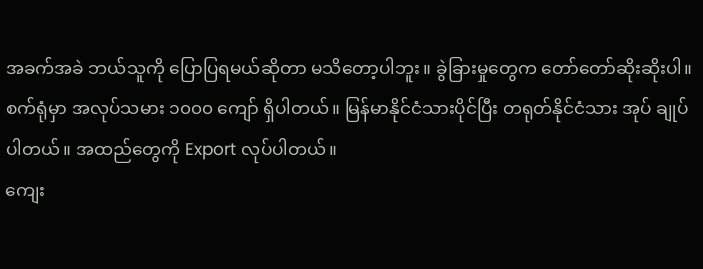အခက်အခဲ ဘယ်သူကို ပြောပြရမယ်ဆိုတာ မသိတော့ပါဘူး။ ခွဲခြားမှုတွေက တော်တော်ဆိုးဆိုးပါ။
စက်ရုံမှာ အလုပ်သမား ၁၀၀၀ ကျော် ရှိပါတယ်။ မြန်မာနိုင်ငံသားပိုင်ပြီး တရုတ်နိုင်ငံသား အုပ် ချုပ်ပါတယ်။ အထည်တွေကို Export လုပ်ပါတယ်။
ကျေး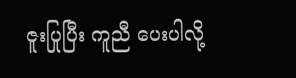ဇူးပြုပြီး ကူညီ ပေးပါလို့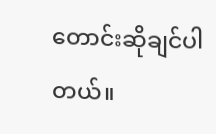တောင်းဆိုချင်ပါတယ်။